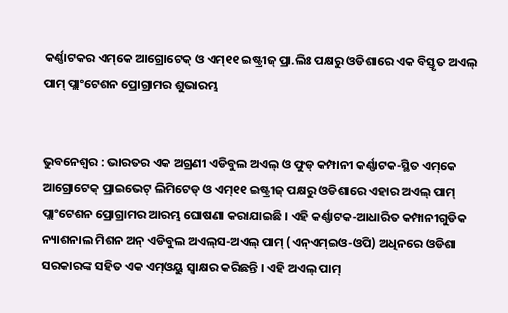କର୍ଣ୍ଣାଟକର ଏମ୍‌କେ ଆଗ୍ରୋଟେକ୍ ଓ ଏମ୍‌୧୧ ଇଷ୍ଟ୍ରୀଜ୍ ପ୍ରା.ଲିଃ ପକ୍ଷରୁ ଓଡିଶାରେ ଏକ ବିସ୍ତୃତ ଅଏଲ୍ ପାମ୍ ପ୍ଲାଂଟେଶନ ପ୍ରୋଗ୍ରାମର ଶୁଭାରମ୍ଭ


ଭୁବନେଶ୍ୱର : ଭାରତର ଏକ ଅଗ୍ରଣୀ ଏଡିବୁଲ ଅଏଲ୍ ଓ ଫୁଡ୍ କମ୍ପାନୀ କର୍ଣ୍ଣାଟକ-ସ୍ଥିତ ଏମ୍‌କେ ଆଗ୍ରୋଟେକ୍ ପ୍ରାଇଭେଟ୍ ଲିମିଟେଡ୍ ଓ ଏମ୍‌୧୧ ଇଷ୍ଟ୍ରୀଜ୍ ପକ୍ଷରୁ ଓଡିଶାରେ ଏହାର ଅଏଲ୍ ପାମ୍ ପ୍ଲାଂଟେଶନ ପ୍ରୋଗ୍ରାମର ଆରମ୍ଭ ଘୋଷଣା କରାଯାଇଛି । ଏହି କର୍ଣ୍ଣାଟକ-ଆଧାରିତ କମ୍ପାନୀଗୁଡିକ ନ୍ୟାଶନାଲ ମିଶନ ଅନ୍ ଏଡିବୁଲ ଅଏଲ୍‌ସ-ଅଏଲ୍ ପାମ୍ (ଏନ୍‌ଏମ୍‌ଇଓ-ଓପି) ଅଧିନରେ ଓଡିଶା ସରକାରଙ୍କ ସହିତ ଏକ ଏମ୍‌ଓୟୁ ସ୍ୱାକ୍ଷର କରିଛନ୍ତି । ଏହି ଅଏଲ୍ ପାମ୍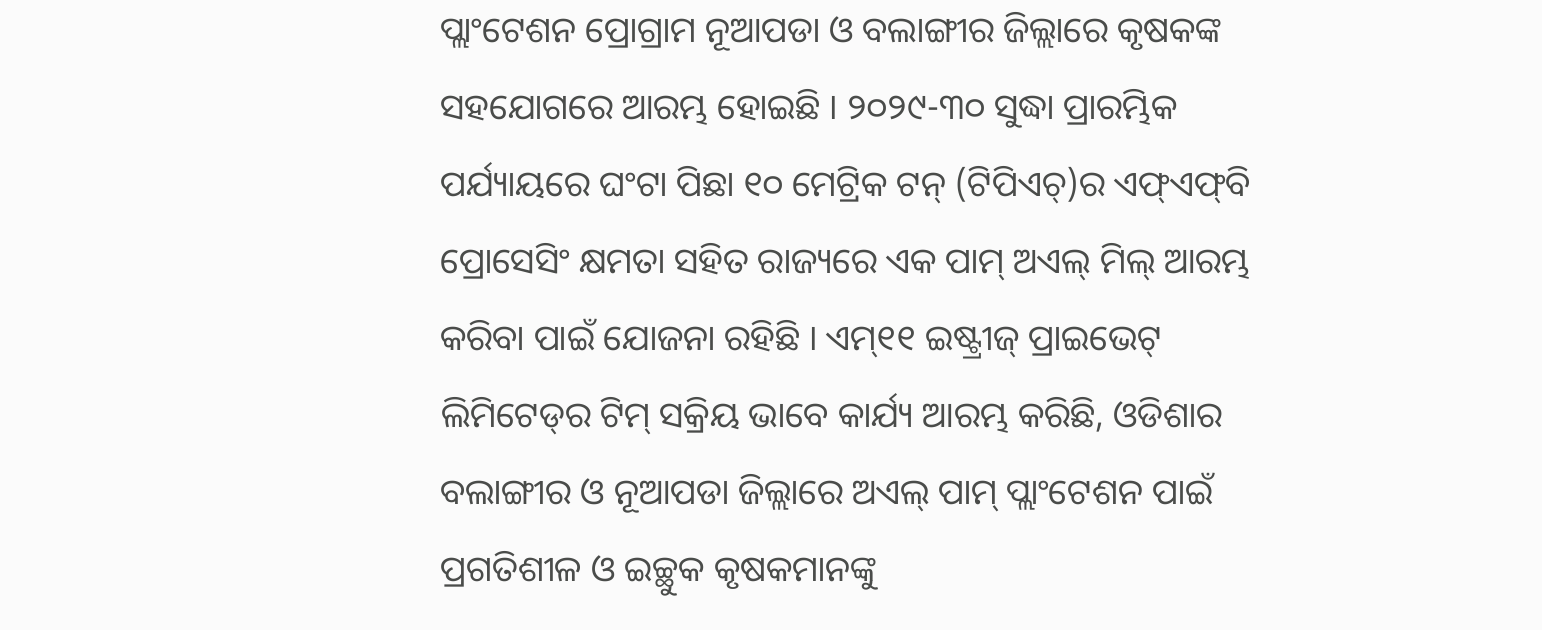ପ୍ଲାଂଟେଶନ ପ୍ରୋଗ୍ରାମ ନୂଆପଡା ଓ ବଲାଙ୍ଗୀର ଜିଲ୍ଲାରେ କୃଷକଙ୍କ ସହଯୋଗରେ ଆରମ୍ଭ ହୋଇଛି । ୨୦୨୯-୩୦ ସୁଦ୍ଧା ପ୍ରାରମ୍ଭିକ ପର୍ଯ୍ୟାୟରେ ଘଂଟା ପିଛା ୧୦ ମେଟ୍ରିକ ଟନ୍ (ଟିପିଏଚ୍‌)ର ଏଫ୍‌ଏଫ୍‌ବି ପ୍ରୋସେସିଂ କ୍ଷମତା ସହିତ ରାଜ୍ୟରେ ଏକ ପାମ୍ ଅଏଲ୍ ମିଲ୍ ଆରମ୍ଭ କରିବା ପାଇଁ ଯୋଜନା ରହିଛି । ଏମ୍‌୧୧ ଇଷ୍ଟ୍ରୀଜ୍ ପ୍ରାଇଭେଟ୍ ଲିମିଟେଡ୍‌ର ଟିମ୍ ସକ୍ରିୟ ଭାବେ କାର୍ଯ୍ୟ ଆରମ୍ଭ କରିଛି, ଓଡିଶାର ବଲାଙ୍ଗୀର ଓ ନୂଆପଡା ଜିଲ୍ଲାରେ ଅଏଲ୍ ପାମ୍ ପ୍ଲାଂଟେଶନ ପାଇଁ ପ୍ରଗତିଶୀଳ ଓ ଇଚ୍ଛୁକ କୃଷକମାନଙ୍କୁ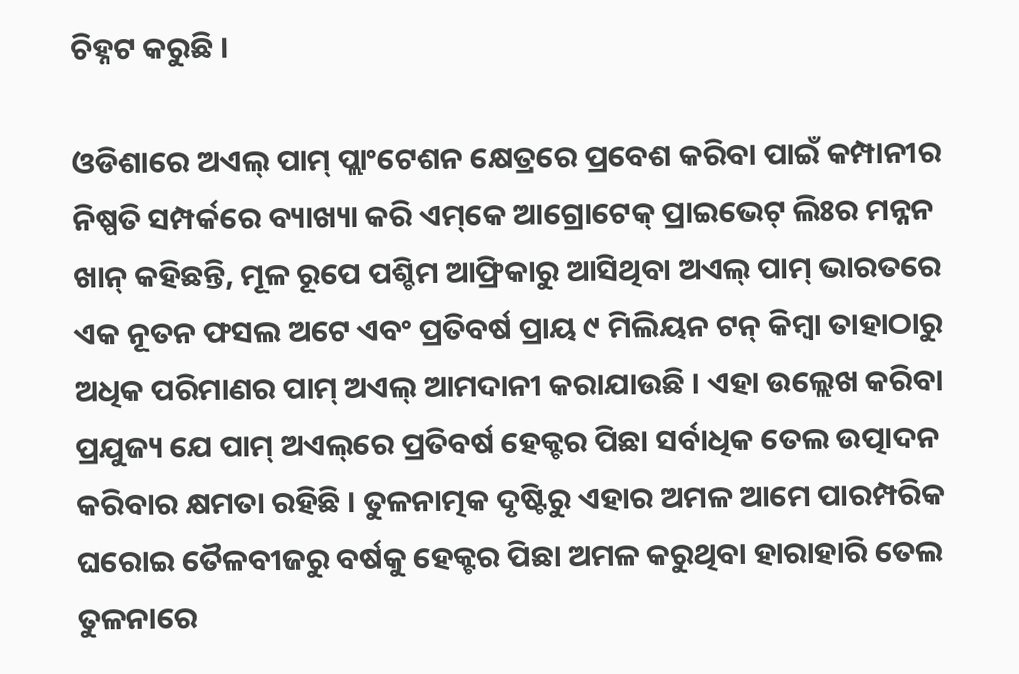ଚିହ୍ନଟ କରୁଛି ।

ଓଡିଶାରେ ଅଏଲ୍ ପାମ୍ ପ୍ଲାଂଟେଶନ କ୍ଷେତ୍ରରେ ପ୍ରବେଶ କରିବା ପାଇଁ କମ୍ପାନୀର ନିଷ୍ପତି ସମ୍ପର୍କରେ ବ୍ୟାଖ୍ୟା କରି ଏମ୍‌କେ ଆଗ୍ରୋଟେକ୍ ପ୍ରାଇଭେଟ୍ ଲିଃର ମନ୍ନନ ଖାନ୍ କହିଛନ୍ତି, ମୂଳ ରୂପେ ପଶ୍ଚିମ ଆଫ୍ରିକାରୁ ଆସିଥିବା ଅଏଲ୍ ପାମ୍ ଭାରତରେ ଏକ ନୂତନ ଫସଲ ଅଟେ ଏବଂ ପ୍ରତିବର୍ଷ ପ୍ରାୟ ୯ ମିଲିୟନ ଟନ୍ କିମ୍ବା ତାହାଠାରୁ ଅଧିକ ପରିମାଣର ପାମ୍ ଅଏଲ୍ ଆମଦାନୀ କରାଯାଉଛି । ଏହା ଉଲ୍ଲେଖ କରିବା ପ୍ରଯୁଜ୍ୟ ଯେ ପାମ୍ ଅଏଲ୍‌ରେ ପ୍ରତିବର୍ଷ ହେକ୍ଟର ପିଛା ସର୍ବାଧିକ ତେଲ ଉତ୍ପାଦନ କରିବାର କ୍ଷମତା ରହିଛି । ତୁଳନାତ୍ମକ ଦୃଷ୍ଟିରୁ ଏହାର ଅମଳ ଆମେ ପାରମ୍ପରିକ ଘରୋଇ ତୈଳବୀଜରୁ ବର୍ଷକୁ ହେକ୍ଟର ପିଛା ଅମଳ କରୁଥିବା ହାରାହାରି ତେଲ ତୁଳନାରେ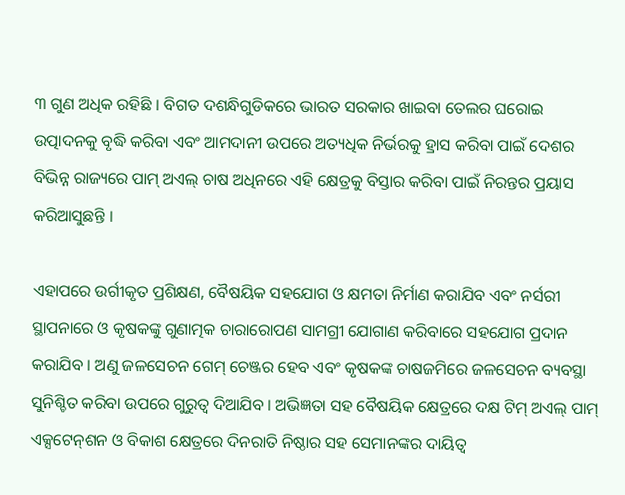୩ ଗୁଣ ଅଧିକ ରହିଛି । ବିଗତ ଦଶନ୍ଧିଗୁଡିକରେ ଭାରତ ସରକାର ଖାଇବା ତେଲର ଘରୋଇ ଉତ୍ପାଦନକୁ ବୃଦ୍ଧି କରିବା ଏବଂ ଆମଦାନୀ ଉପରେ ଅତ୍ୟଧିକ ନିର୍ଭରକୁ ହ୍ରାସ କରିବା ପାଇଁ ଦେଶର ବିଭିନ୍ନ ରାଜ୍ୟରେ ପାମ୍ ଅଏଲ୍ ଚାଷ ଅଧିନରେ ଏହି କ୍ଷେତ୍ରକୁ ବିସ୍ତାର କରିବା ପାଇଁ ନିରନ୍ତର ପ୍ରୟାସ କରିଆସୁଛନ୍ତି ।

ଏହାପରେ ଉର୍ଗୀକୃତ ପ୍ରଶିକ୍ଷଣ, ବୈଷୟିକ ସହଯୋଗ ଓ କ୍ଷମତା ନିର୍ମାଣ କରାଯିବ ଏବଂ ନର୍ସରୀ ସ୍ଥାପନାରେ ଓ କୃଷକଙ୍କୁ ଗୁଣାତ୍ମକ ଚାରାରୋପଣ ସାମଗ୍ରୀ ଯୋଗାଣ କରିବାରେ ସହଯୋଗ ପ୍ରଦାନ କରାଯିବ । ଅଣୁ ଜଳସେଚନ ଗେମ୍ ଚେଞ୍ଜର ହେବ ଏବଂ କୃଷକଙ୍କ ଚାଷଜମିରେ ଜଳସେଚନ ବ୍ୟବସ୍ଥା ସୁନିଶ୍ଚିତ କରିବା ଉପରେ ଗୁରୁତ୍ୱ ଦିଆଯିବ । ଅଭିଜ୍ଞତା ସହ ବୈଷୟିକ କ୍ଷେତ୍ରରେ ଦକ୍ଷ ଟିମ୍ ଅଏଲ୍ ପାମ୍ ଏକ୍ସଟେନ୍‌ଶନ ଓ ବିକାଶ କ୍ଷେତ୍ରରେ ଦିନରାତି ନିଷ୍ଠାର ସହ ସେମାନଙ୍କର ଦାୟିତ୍ୱ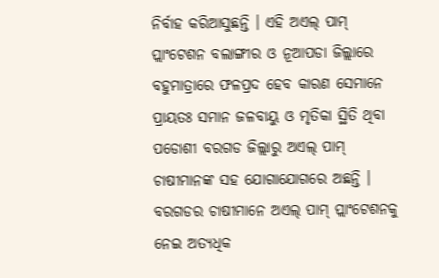ନିର୍ବାହ କରିଆସୁଛନ୍ତି । ଏହି ଅଏଲ୍ ପାମ୍ ପ୍ଲାଂଟେଶନ ବଲାଙ୍ଗୀର ଓ ନୂଆପଡା ଜିଲ୍ଲାରେ ବହୁମାତ୍ରାରେ ଫଳପ୍ରଦ ହେବ କାରଣ ସେମାନେ ପ୍ରାୟତଃ ସମାନ ଜଳବାୟୁ ଓ ମୃତିକା ସ୍ଥିତି ଥିବା ପଡୋଶୀ ବରଗଡ ଜିଲ୍ଲାରୁ ଅଏଲ୍ ପାମ୍ ଚାଷୀମାନଙ୍କ ସହ ଯୋଗାଯୋଗରେ ଅଛନ୍ତି । ବରଗଡର ଚାଷୀମାନେ ଅଏଲ୍ ପାମ୍ ପ୍ଲାଂଟେଶନକୁ ନେଇ ଅତ୍ୟଧିକ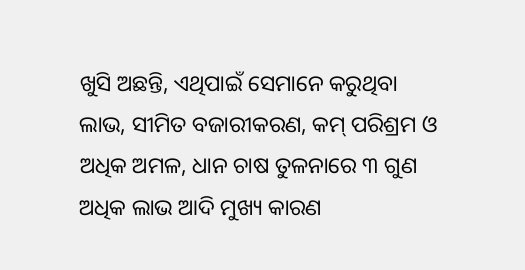ଖୁସି ଅଛନ୍ତି, ଏଥିପାଇଁ ସେମାନେ କରୁଥିବା ଲାଭ, ସୀମିତ ବଜାରୀକରଣ, କମ୍ ପରିଶ୍ରମ ଓ ଅଧିକ ଅମଳ, ଧାନ ଚାଷ ତୁଳନାରେ ୩ ଗୁଣ ଅଧିକ ଲାଭ ଆଦି ମୁଖ୍ୟ କାରଣ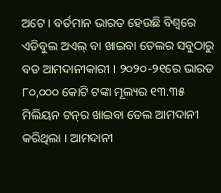ଅଟେ । ବର୍ତମାନ ଭାରତ ହେଉଛି ବିଶ୍ୱରେ ଏଡିବୁଲ ଅଏଲ୍ ବା ଖାଇବା ତେଲର ସବୁଠାରୁ ବଡ ଆମଦାନୀକାରୀ । ୨୦୨୦-୨୧ରେ ଭାରତ ୮୦,୦୦୦ କୋଟି ଟଙ୍କା ମୂଲ୍ୟର ୧୩.୩୫ ମିଲିୟନ ଟନ୍‌ର ଖାଇବା ତେଲ ଆମଦାନୀ କରିଥିଲା । ଆମଦାନୀ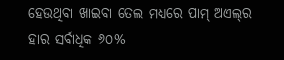ହେଉଥିବା ଖାଇବା ତେଲ ମଧ୍ୟରେ ପାମ୍ ଅଏଲ୍‌ର ହାର ସର୍ବାଧିକ ୬୦%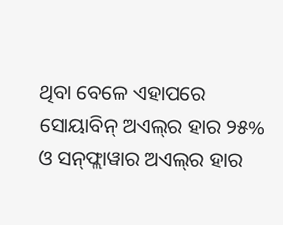ଥିବା ବେଳେ ଏହାପରେ ସୋୟାବିନ୍ ଅଏଲ୍‌ର ହାର ୨୫% ଓ ସନ୍‌ଫ୍ଲାୱାର ଅଏଲ୍‌ର ହାର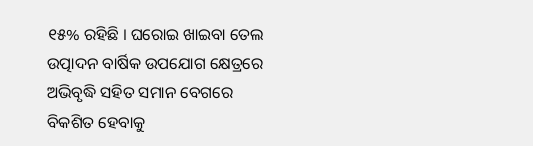୧୫% ରହିଛି । ଘରୋଇ ଖାଇବା ତେଲ ଉତ୍ପାଦନ ବାର୍ଷିକ ଉପଯୋଗ କ୍ଷେତ୍ରରେ ଅଭିବୃଦ୍ଧି ସହିତ ସମାନ ବେଗରେ ବିକଶିତ ହେବାକୁ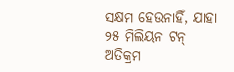ସକ୍ଷମ ହେଉନାହିଁ, ଯାହା ୨୫ ମିଲିୟନ ଟନ୍ ଅତିକ୍ରମ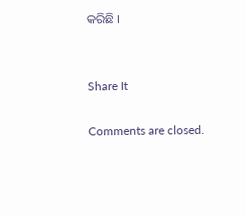କରିଛି ।


Share It

Comments are closed.